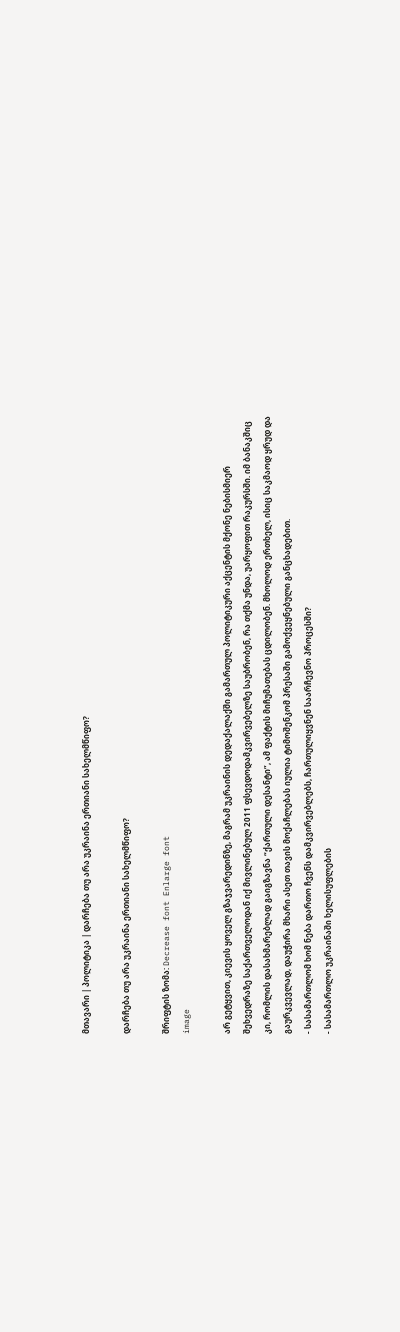მთავარი | პოლიტიკა | დარჩება თუ არა უკრაინა ერთიანი სახელმწიფო?

დარჩება თუ არა უკრაინა ერთიანი სახელმწიფო?

შრიფტის ზომა: Decrease font Enlarge font
image

არ გეტყვით, კიევის ყოველ გზაჯვარედინზე, მაგრამ უკრაინის დედაქალაქში გამართულ პოლიტიკური აქცენტის მქონე ნებისმიერ შეხვედრაზე საქართველოდან იქ მივლინებულ 2011 ფსევდოდამკვირვებელზე საუბრობენ, რა თქმა უნდა, უარყოფით რაკურსში. იმ ბანაკშიც კი, რომლის დასახმარებლად გაიგზავნა “ქართული დესანტი”, ამ ფაქტის მიჩუმათებას ცდილობენ. მხოლოდ ერთხელ, ისიც საკმაოდ ყრუდ და გაურკვევლად, დაუჭირა მხარი ასეთ თავის მოქაჩლებას იულია ტიმოშენკომ პრესაში გამოქვეყნებული განცხადებით.
- სასამართლომ ხომ ნება დართო ჩვენს დამკვირვებლებს, ჩართულიყვნენ საარჩევნო პროცესში?
- სასამართლო უკრაინაში ხელისუფლების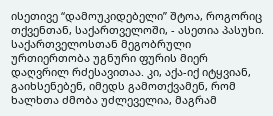ისეთივე “დამოუკიდებელი” შტოა, როგორიც თქვენთან, საქართველოში, - ასეთია პასუხი.
საქართველოსთან მეგობრული ურთიერთობა უგნური ფურის მიერ დაღვრილ რძესავითაა. კი, აქა-იქ იტყვიან, გაიხსენებენ, იმედს გამოთქვამენ, რომ ხალხთა ძმობა უძლეველია, მაგრამ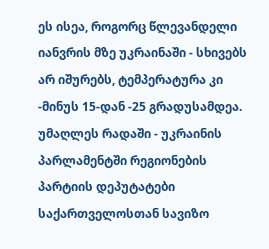ეს ისეა, როგორც წლევანდელი იანვრის მზე უკრაინაში - სხივებს არ იშურებს, ტემპერატურა კი -მინუს 15-დან -25 გრადუსამდეა.
უმაღლეს რადაში - უკრაინის პარლამენტში რეგიონების პარტიის დეპუტატები საქართველოსთან სავიზო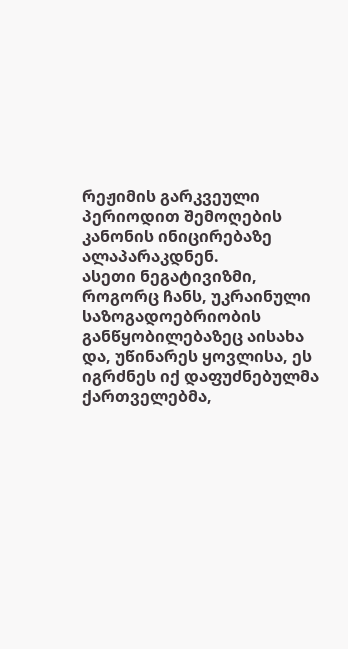რეჟიმის გარკვეული პერიოდით შემოღების კანონის ინიცირებაზე ალაპარაკდნენ.
ასეთი ნეგატივიზმი, როგორც ჩანს, უკრაინული საზოგადოებრიობის განწყობილებაზეც აისახა და, უწინარეს ყოვლისა, ეს იგრძნეს იქ დაფუძნებულმა ქართველებმა,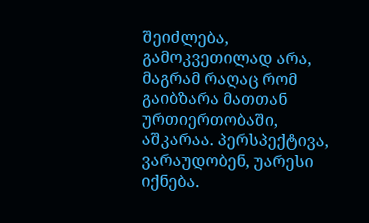შეიძლება, გამოკვეთილად არა, მაგრამ რაღაც რომ გაიბზარა მათთან ურთიერთობაში, აშკარაა. პერსპექტივა, ვარაუდობენ, უარესი იქნება.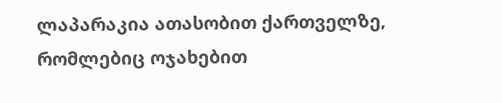ლაპარაკია ათასობით ქართველზე, რომლებიც ოჯახებით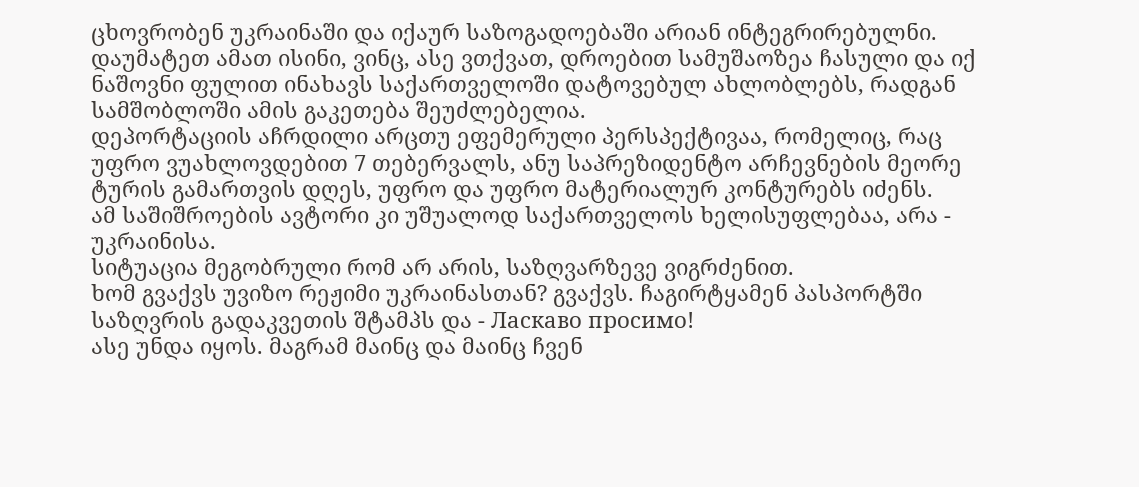ცხოვრობენ უკრაინაში და იქაურ საზოგადოებაში არიან ინტეგრირებულნი. დაუმატეთ ამათ ისინი, ვინც, ასე ვთქვათ, დროებით სამუშაოზეა ჩასული და იქ ნაშოვნი ფულით ინახავს საქართველოში დატოვებულ ახლობლებს, რადგან სამშობლოში ამის გაკეთება შეუძლებელია.
დეპორტაციის აჩრდილი არცთუ ეფემერული პერსპექტივაა, რომელიც, რაც უფრო ვუახლოვდებით 7 თებერვალს, ანუ საპრეზიდენტო არჩევნების მეორე ტურის გამართვის დღეს, უფრო და უფრო მატერიალურ კონტურებს იძენს.
ამ საშიშროების ავტორი კი უშუალოდ საქართველოს ხელისუფლებაა, არა - უკრაინისა.
სიტუაცია მეგობრული რომ არ არის, საზღვარზევე ვიგრძენით.
ხომ გვაქვს უვიზო რეჟიმი უკრაინასთან? გვაქვს. ჩაგირტყამენ პასპორტში საზღვრის გადაკვეთის შტამპს და - Ласкаво просимо!
ასე უნდა იყოს. მაგრამ მაინც და მაინც ჩვენ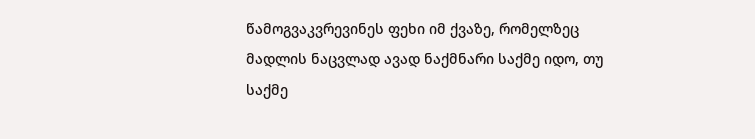წამოგვაკვრევინეს ფეხი იმ ქვაზე, რომელზეც მადლის ნაცვლად ავად ნაქმნარი საქმე იდო, თუ საქმე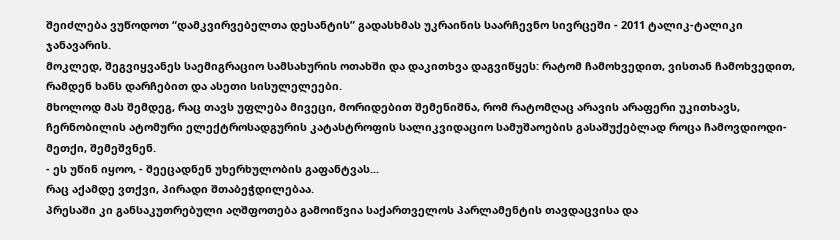შეიძლება ვუწოდოთ “დამკვირვებელთა დესანტის” გადასხმას უკრაინის საარჩევნო სივრცეში - 2011 ტალიკ-ტალიკი ჯანავარის.
მოკლედ, შეგვიყვანეს საემიგრაციო სამსახურის ოთახში და დაკითხვა დაგვიწყეს: რატომ ჩამოხვედით, ვისთან ჩამოხვედით, რამდენ ხანს დარჩებით და ასეთი სისულელეები.
მხოლოდ მას შემდეგ, რაც თავს უფლება მივეცი, მორიდებით შემენიშნა, რომ რატომღაც არავის არაფერი უკითხავს, ჩერნობილის ატომური ელექტროსადგურის კატასტროფის სალიკვიდაციო სამუშაოების გასაშუქებლად როცა ჩამოვდიოდი-მეთქი, შემეშვნენ.
- ეს უწინ იყოო, - შეეცადნენ უხერხულობის გაფანტვას...
რაც აქამდე ვთქვი, პირადი შთაბეჭდილებაა.
პრესაში კი განსაკუთრებული აღშფოთება გამოიწვია საქართველოს პარლამენტის თავდაცვისა და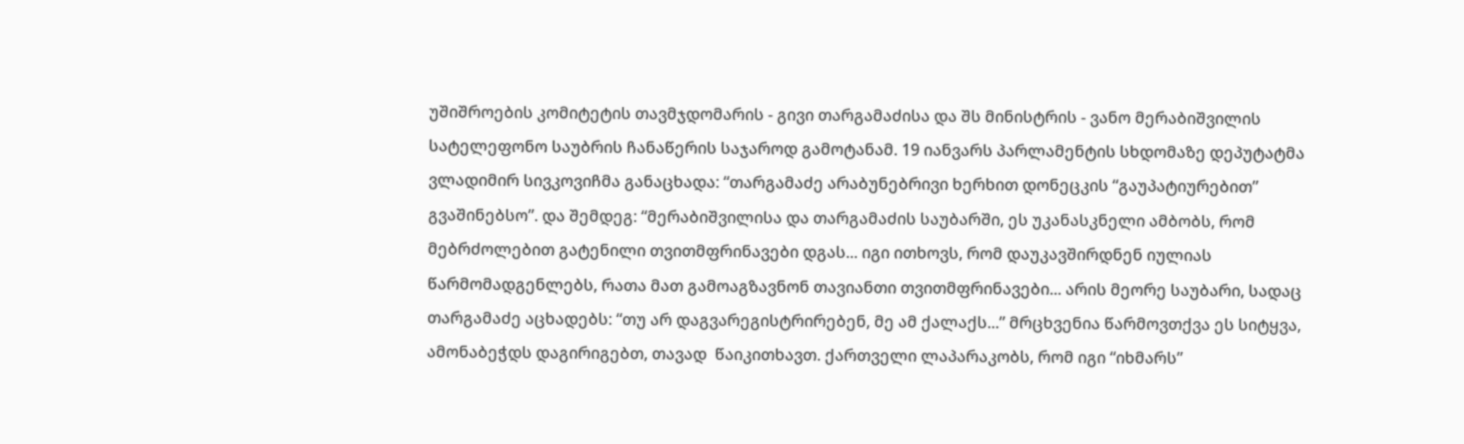უშიშროების კომიტეტის თავმჯდომარის - გივი თარგამაძისა და შს მინისტრის - ვანო მერაბიშვილის სატელეფონო საუბრის ჩანაწერის საჯაროდ გამოტანამ. 19 იანვარს პარლამენტის სხდომაზე დეპუტატმა ვლადიმირ სივკოვიჩმა განაცხადა: “თარგამაძე არაბუნებრივი ხერხით დონეცკის “გაუპატიურებით” გვაშინებსო”. და შემდეგ: “მერაბიშვილისა და თარგამაძის საუბარში, ეს უკანასკნელი ამბობს, რომ მებრძოლებით გატენილი თვითმფრინავები დგას... იგი ითხოვს, რომ დაუკავშირდნენ იულიას წარმომადგენლებს, რათა მათ გამოაგზავნონ თავიანთი თვითმფრინავები... არის მეორე საუბარი, სადაც თარგამაძე აცხადებს: “თუ არ დაგვარეგისტრირებენ, მე ამ ქალაქს...” მრცხვენია წარმოვთქვა ეს სიტყვა, ამონაბეჭდს დაგირიგებთ, თავად  წაიკითხავთ. ქართველი ლაპარაკობს, რომ იგი “იხმარს”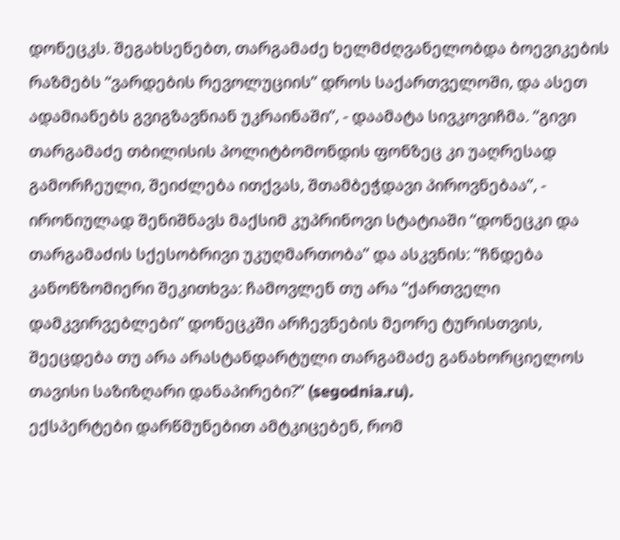დონეცკს. შეგახსენებთ, თარგამაძე ხელმძღვანელობდა ბოევიკების რაზმებს “ვარდების რევოლუციის” დროს საქართველოში, და ასეთ ადამიანებს გვიგზავნიან უკრაინაში”, - დაამატა სივკოვიჩმა. “გივი თარგამაძე თბილისის პოლიტბომონდის ფონზეც კი უაღრესად გამორჩეული, შეიძლება ითქვას, შთამბეჭდავი პიროვნებაა”, - ირონიულად შენიშნავს მაქსიმ კუპრინოვი სტატიაში “დონეცკი და თარგამაძის სქესობრივი უკუღმართობა” და ასკვნის: “ჩნდება კანონზომიერი შეკითხვა: ჩამოვლენ თუ არა “ქართველი დამკვირვებლები” დონეცკში არჩევნების მეორე ტურისთვის, შეეცდება თუ არა არასტანდარტული თარგამაძე განახორციელოს თავისი საზიზღარი დანაპირები?” (segodnia.ru).
ექსპერტები დარწმუნებით ამტკიცებენ, რომ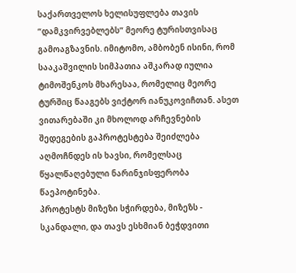საქართველოს ხელისუფლება თავის “დამკვირვებლებს” მეორე ტურისთვისაც გამოაგზავნის. იმიტომო, ამბობენ ისინი, რომ სააკაშვილის სიმპათია აშკარად იულია ტიმოშენკოს მხარესაა, რომელიც მეორე ტურშიც წააგებს ვიქტორ იანუკოვიჩთან. ასეთ ვითარებაში კი მხოლოდ არჩევნების შედეგების გაპროტესტება შეიძლება აღმოჩნდეს ის ხავსი, რომელსაც წყალწაღებული ნარინჯისფერობა წაეპოტინება.
პროტესტს მიზეზი სჭირდება, მიზეზს - სკანდალი, და თავს ესხმიან ბეჭდვითი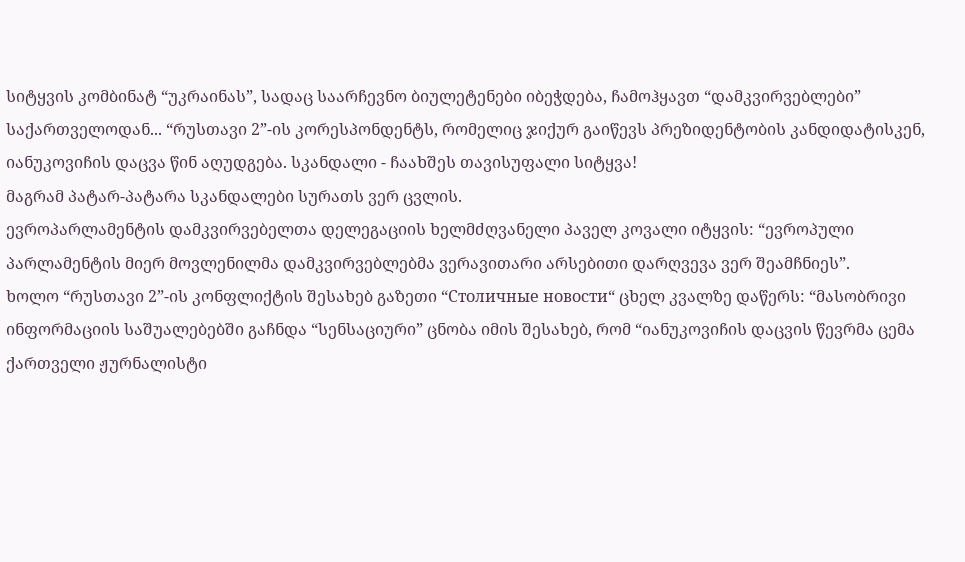სიტყვის კომბინატ “უკრაინას”, სადაც საარჩევნო ბიულეტენები იბეჭდება, ჩამოჰყავთ “დამკვირვებლები” საქართველოდან... “რუსთავი 2”-ის კორესპონდენტს, რომელიც ჯიქურ გაიწევს პრეზიდენტობის კანდიდატისკენ, იანუკოვიჩის დაცვა წინ აღუდგება. სკანდალი - ჩაახშეს თავისუფალი სიტყვა!
მაგრამ პატარ-პატარა სკანდალები სურათს ვერ ცვლის.
ევროპარლამენტის დამკვირვებელთა დელეგაციის ხელმძღვანელი პაველ კოვალი იტყვის: “ევროპული პარლამენტის მიერ მოვლენილმა დამკვირვებლებმა ვერავითარი არსებითი დარღვევა ვერ შეამჩნიეს”.
ხოლო “რუსთავი 2”-ის კონფლიქტის შესახებ გაზეთი “Столичные новости“ ცხელ კვალზე დაწერს: “მასობრივი ინფორმაციის საშუალებებში გაჩნდა “სენსაციური” ცნობა იმის შესახებ, რომ “იანუკოვიჩის დაცვის წევრმა ცემა ქართველი ჟურნალისტი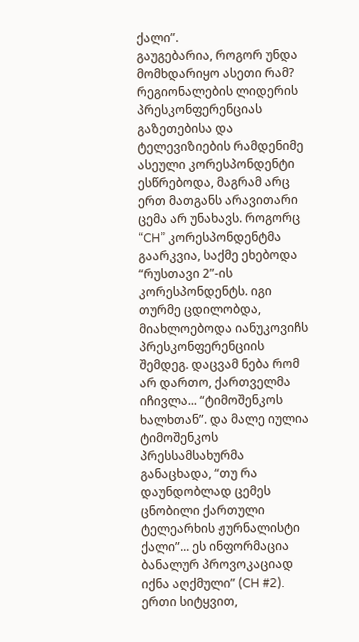ქალი”.
გაუგებარია, როგორ უნდა მომხდარიყო ასეთი რამ? რეგიონალების ლიდერის პრესკონფერენციას გაზეთებისა და ტელევიზიების რამდენიმე ასეული კორესპონდენტი ესწრებოდა, მაგრამ არც ერთ მათგანს არავითარი ცემა არ უნახავს. როგორც “CH” კორესპონდენტმა გაარკვია, საქმე ეხებოდა “რუსთავი 2”-ის კორესპონდენტს. იგი თურმე ცდილობდა, მიახლოებოდა იანუკოვიჩს პრესკონფერენციის შემდეგ. დაცვამ ნება რომ არ დართო, ქართველმა იჩივლა... “ტიმოშენკოს ხალხთან”. და მალე იულია ტიმოშენკოს პრესსამსახურმა განაცხადა, “თუ რა დაუნდობლად ცემეს ცნობილი ქართული ტელეარხის ჟურნალისტი ქალი”... ეს ინფორმაცია ბანალურ პროვოკაციად იქნა აღქმული” (CH #2).
ერთი სიტყვით,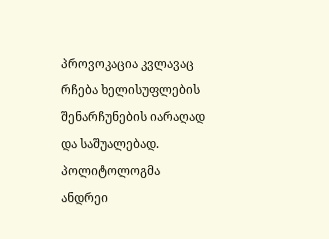პროვოკაცია კვლავაც რჩება ხელისუფლების შენარჩუნების იარაღად და საშუალებად. პოლიტოლოგმა ანდრეი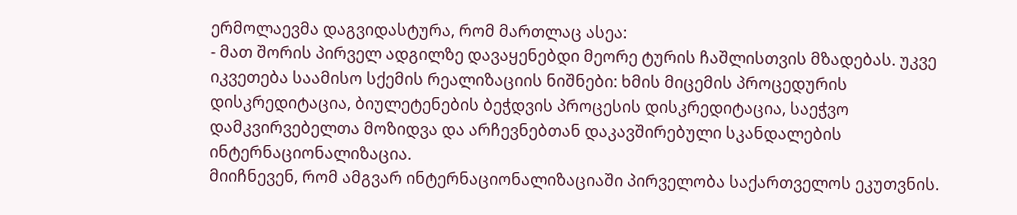ერმოლაევმა დაგვიდასტურა, რომ მართლაც ასეა:
- მათ შორის პირველ ადგილზე დავაყენებდი მეორე ტურის ჩაშლისთვის მზადებას. უკვე იკვეთება საამისო სქემის რეალიზაციის ნიშნები: ხმის მიცემის პროცედურის დისკრედიტაცია, ბიულეტენების ბეჭდვის პროცესის დისკრედიტაცია, საეჭვო დამკვირვებელთა მოზიდვა და არჩევნებთან დაკავშირებული სკანდალების ინტერნაციონალიზაცია.
მიიჩნევენ, რომ ამგვარ ინტერნაციონალიზაციაში პირველობა საქართველოს ეკუთვნის.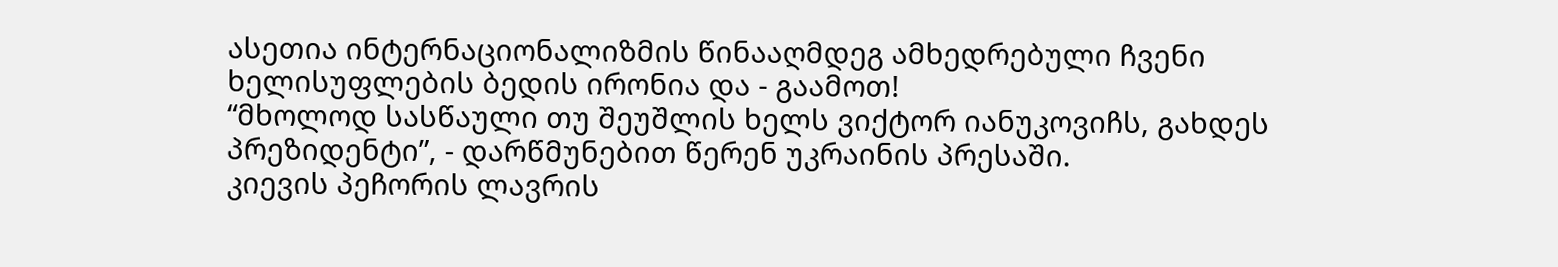ასეთია ინტერნაციონალიზმის წინააღმდეგ ამხედრებული ჩვენი ხელისუფლების ბედის ირონია და - გაამოთ!
“მხოლოდ სასწაული თუ შეუშლის ხელს ვიქტორ იანუკოვიჩს, გახდეს პრეზიდენტი”, - დარწმუნებით წერენ უკრაინის პრესაში.
კიევის პეჩორის ლავრის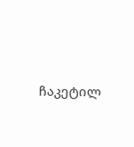ჩაკეტილ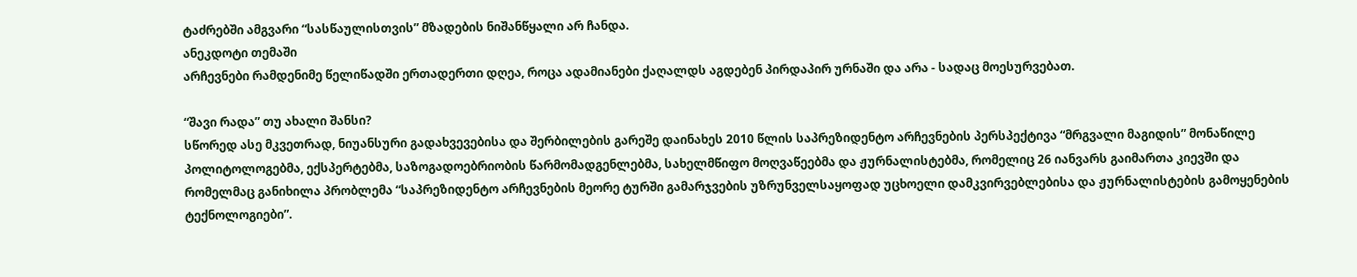ტაძრებში ამგვარი “სასწაულისთვის” მზადების ნიშანწყალი არ ჩანდა.
ანეკდოტი თემაში
არჩევნები რამდენიმე წელიწადში ერთადერთი დღეა, როცა ადამიანები ქაღალდს აგდებენ პირდაპირ ურნაში და არა - სადაც მოესურვებათ.

“შავი რადა” თუ ახალი შანსი?
სწორედ ასე მკვეთრად, ნიუანსური გადახვევებისა და შერბილების გარეშე დაინახეს 2010 წლის საპრეზიდენტო არჩევნების პერსპექტივა “მრგვალი მაგიდის” მონაწილე პოლიტოლოგებმა, ექსპერტებმა, საზოგადოებრიობის წარმომადგენლებმა, სახელმწიფო მოღვაწეებმა და ჟურნალისტებმა, რომელიც 26 იანვარს გაიმართა კიევში და რომელმაც განიხილა პრობლემა “საპრეზიდენტო არჩევნების მეორე ტურში გამარჯვების უზრუნველსაყოფად უცხოელი დამკვირვებლებისა და ჟურნალისტების გამოყენების ტექნოლოგიები”.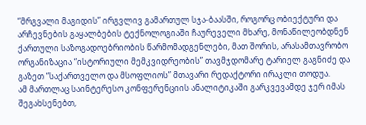“მრგვალი მაგიდის” ირგვლივ გამართულ სჯა-ბაასში, როგორც ობიექტური და არჩევნების გაყალბების ტექნოლოგიაში ჩაურეველი მხარე, მონაწილეობდნენ ქართული საზოგადოებრიობის წარმომადგენლები, მათ შორის, არასამთავრობო ორგანიზაცია “ისტორიული მემკვიდრეობის” თავმჯდომარე ტარიელ გაგნიძე და გაზეთ “საქართველო და მსოფლიოს” მთავარი რედაქტორი ირაკლი თოდუა.
ამ მართლაც საინტერესო კონფერენციის ანალიტიკაში გარკვევამდე ჯერ იმას შეგახსენებთ,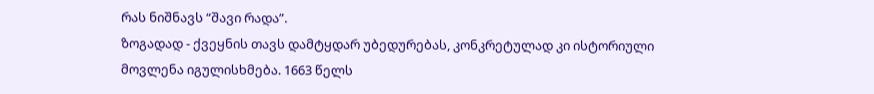რას ნიშნავს “შავი რადა”.
ზოგადად - ქვეყნის თავს დამტყდარ უბედურებას, კონკრეტულად კი ისტორიული მოვლენა იგულისხმება. 1663 წელს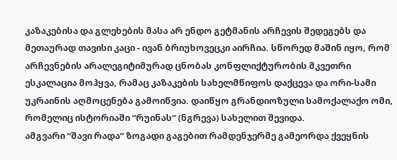კაზაკებისა და გლეხების მასა არ ენდო გეტმანის არჩევის შედეგებს და მეთაურად თავისი კაცი - ივან ბრიუხოვეცკი აირჩია. სწორედ მაშინ იყო, რომ არჩევნების არალეგიტიმურად ცნობას კონფლიქტურობის მკვეთრი ესკალაცია მოჰყვა, რამაც კაზაკების სახელმწიფოს დაქცევა და ორი-სამი უკრაინის აღმოცენება გამოიწვია. დაიწყო გრანდიოზული სამოქალაქო ომი, რომელიც ისტორიაში “რუინას” (ნგრევა) სახელით შევიდა.
ამგვარი “შავი რადა” ზოგადი გაგებით რამდენჯერმე გამეორდა ქვეყნის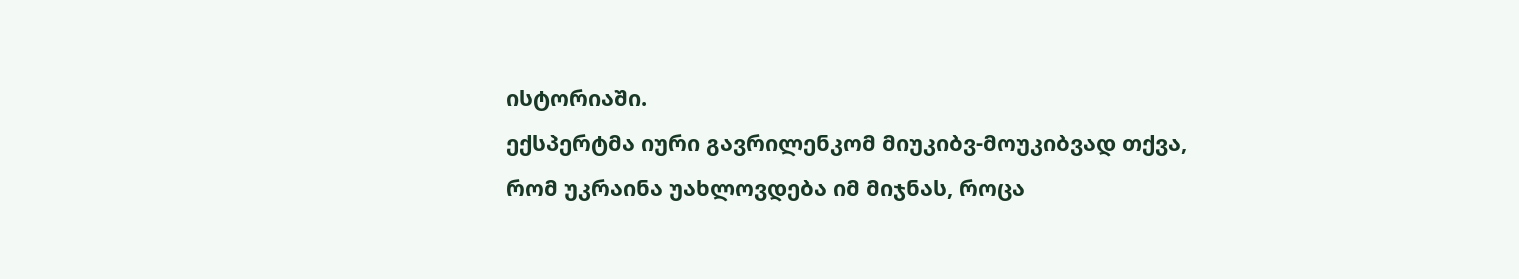ისტორიაში.
ექსპერტმა იური გავრილენკომ მიუკიბვ-მოუკიბვად თქვა, რომ უკრაინა უახლოვდება იმ მიჯნას, როცა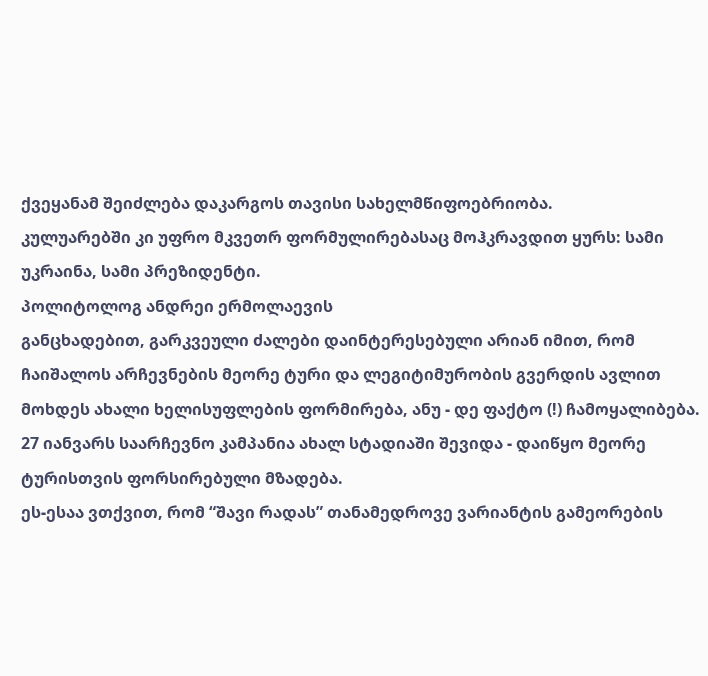ქვეყანამ შეიძლება დაკარგოს თავისი სახელმწიფოებრიობა.
კულუარებში კი უფრო მკვეთრ ფორმულირებასაც მოჰკრავდით ყურს: სამი უკრაინა, სამი პრეზიდენტი.
პოლიტოლოგ ანდრეი ერმოლაევის
განცხადებით, გარკვეული ძალები დაინტერესებული არიან იმით, რომ ჩაიშალოს არჩევნების მეორე ტური და ლეგიტიმურობის გვერდის ავლით მოხდეს ახალი ხელისუფლების ფორმირება, ანუ - დე ფაქტო (!) ჩამოყალიბება.
27 იანვარს საარჩევნო კამპანია ახალ სტადიაში შევიდა - დაიწყო მეორე ტურისთვის ფორსირებული მზადება.
ეს-ესაა ვთქვით, რომ “შავი რადას” თანამედროვე ვარიანტის გამეორების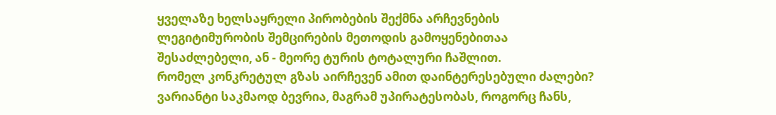ყველაზე ხელსაყრელი პირობების შექმნა არჩევნების ლეგიტიმურობის შემცირების მეთოდის გამოყენებითაა შესაძლებელი, ან - მეორე ტურის ტოტალური ჩაშლით.
რომელ კონკრეტულ გზას აირჩევენ ამით დაინტერესებული ძალები? ვარიანტი საკმაოდ ბევრია, მაგრამ უპირატესობას, როგორც ჩანს,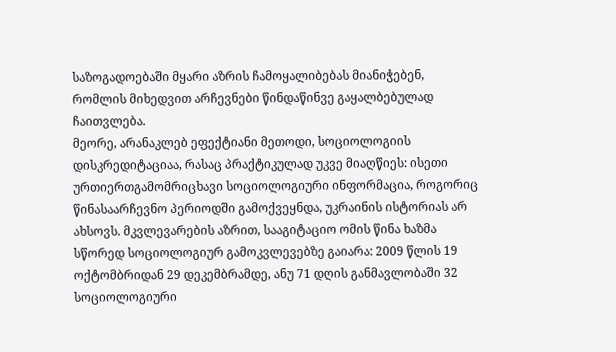საზოგადოებაში მყარი აზრის ჩამოყალიბებას მიანიჭებენ, რომლის მიხედვით არჩევნები წინდაწინვე გაყალბებულად ჩაითვლება.
მეორე, არანაკლებ ეფექტიანი მეთოდი, სოციოლოგიის დისკრედიტაციაა, რასაც პრაქტიკულად უკვე მიაღწიეს: ისეთი ურთიერთგამომრიცხავი სოციოლოგიური ინფორმაცია, როგორიც წინასაარჩევნო პერიოდში გამოქვეყნდა, უკრაინის ისტორიას არ ახსოვს. მკვლევარების აზრით, სააგიტაციო ომის წინა ხაზმა სწორედ სოციოლოგიურ გამოკვლევებზე გაიარა: 2009 წლის 19 ოქტომბრიდან 29 დეკემბრამდე, ანუ 71 დღის განმავლობაში 32 სოციოლოგიური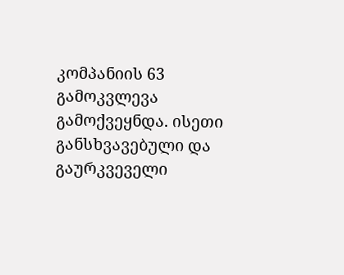კომპანიის 63 გამოკვლევა გამოქვეყნდა. ისეთი განსხვავებული და გაურკვეველი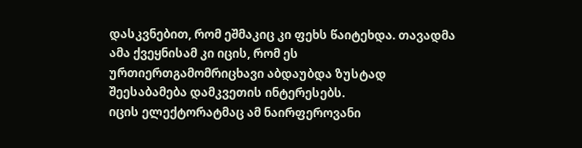დასკვნებით, რომ ეშმაკიც კი ფეხს წაიტეხდა. თავადმა ამა ქვეყნისამ კი იცის, რომ ეს ურთიერთგამომრიცხავი აბდაუბდა ზუსტად შეესაბამება დამკვეთის ინტერესებს.
იცის ელექტორატმაც ამ ნაირფეროვანი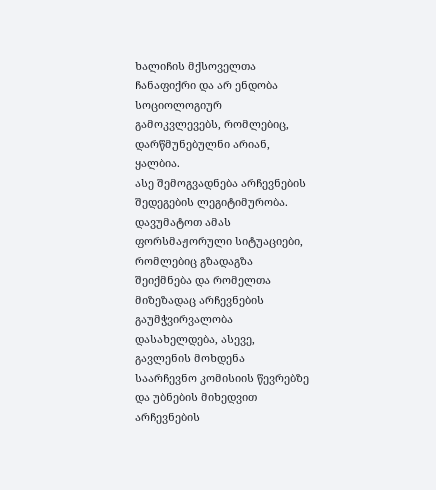ხალიჩის მქსოველთა ჩანაფიქრი და არ ენდობა სოციოლოგიურ გამოკვლევებს, რომლებიც, დარწმუნებულნი არიან, ყალბია.
ასე შემოგვადნება არჩევნების შედეგების ლეგიტიმურობა.
დავუმატოთ ამას ფორსმაჟორული სიტუაციები, რომლებიც გზადაგზა შეიქმნება და რომელთა მიზეზადაც არჩევნების გაუმჭვირვალობა დასახელდება, ასევე, გავლენის მოხდენა საარჩევნო კომისიის წევრებზე და უბნების მიხედვით არჩევნების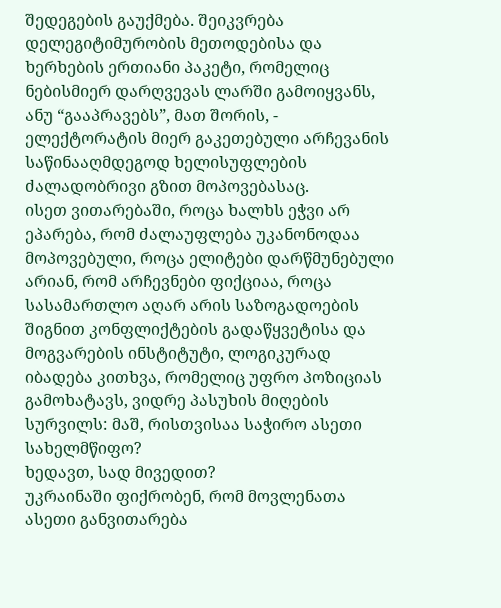შედეგების გაუქმება. შეიკვრება დელეგიტიმურობის მეთოდებისა და ხერხების ერთიანი პაკეტი, რომელიც ნებისმიერ დარღვევას ლარში გამოიყვანს, ანუ “გააპრავებს”, მათ შორის, - ელექტორატის მიერ გაკეთებული არჩევანის საწინააღმდეგოდ ხელისუფლების ძალადობრივი გზით მოპოვებასაც.
ისეთ ვითარებაში, როცა ხალხს ეჭვი არ ეპარება, რომ ძალაუფლება უკანონოდაა მოპოვებული, როცა ელიტები დარწმუნებული არიან, რომ არჩევნები ფიქციაა, როცა სასამართლო აღარ არის საზოგადოების შიგნით კონფლიქტების გადაწყვეტისა და მოგვარების ინსტიტუტი, ლოგიკურად იბადება კითხვა, რომელიც უფრო პოზიციას გამოხატავს, ვიდრე პასუხის მიღების სურვილს: მაშ, რისთვისაა საჭირო ასეთი სახელმწიფო?
ხედავთ, სად მივედით?
უკრაინაში ფიქრობენ, რომ მოვლენათა ასეთი განვითარება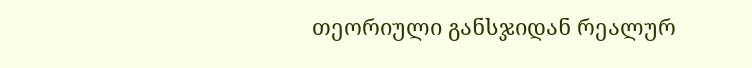თეორიული განსჯიდან რეალურ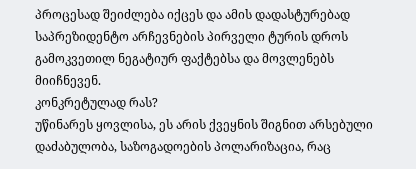პროცესად შეიძლება იქცეს და ამის დადასტურებად საპრეზიდენტო არჩევნების პირველი ტურის დროს გამოკვეთილ ნეგატიურ ფაქტებსა და მოვლენებს მიიჩნევენ.
კონკრეტულად რას?
უწინარეს ყოვლისა, ეს არის ქვეყნის შიგნით არსებული დაძაბულობა, საზოგადოების პოლარიზაცია, რაც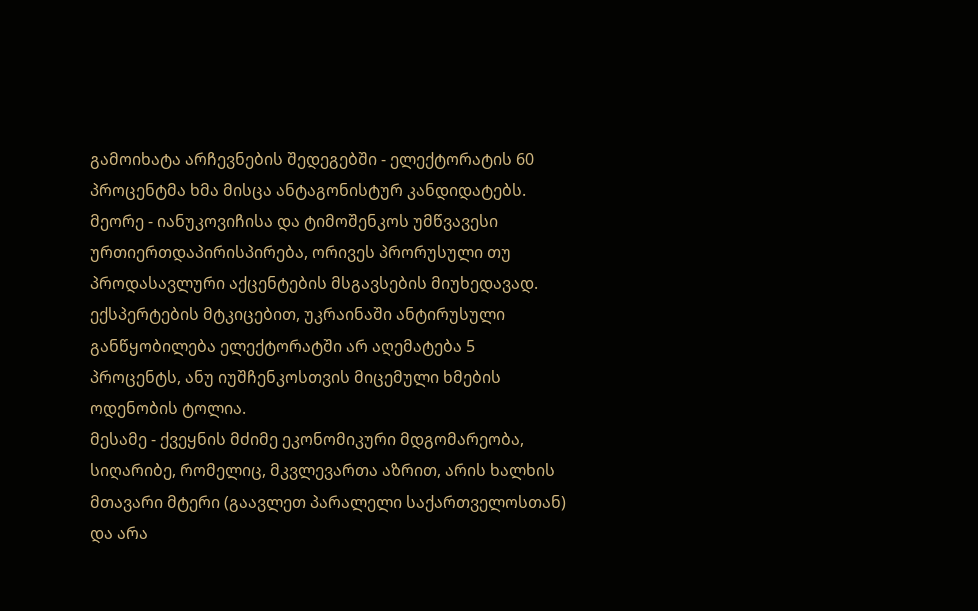გამოიხატა არჩევნების შედეგებში - ელექტორატის 60 პროცენტმა ხმა მისცა ანტაგონისტურ კანდიდატებს.
მეორე - იანუკოვიჩისა და ტიმოშენკოს უმწვავესი ურთიერთდაპირისპირება, ორივეს პრორუსული თუ პროდასავლური აქცენტების მსგავსების მიუხედავად. ექსპერტების მტკიცებით, უკრაინაში ანტირუსული განწყობილება ელექტორატში არ აღემატება 5 პროცენტს, ანუ იუშჩენკოსთვის მიცემული ხმების ოდენობის ტოლია.
მესამე - ქვეყნის მძიმე ეკონომიკური მდგომარეობა, სიღარიბე, რომელიც, მკვლევართა აზრით, არის ხალხის მთავარი მტერი (გაავლეთ პარალელი საქართველოსთან) და არა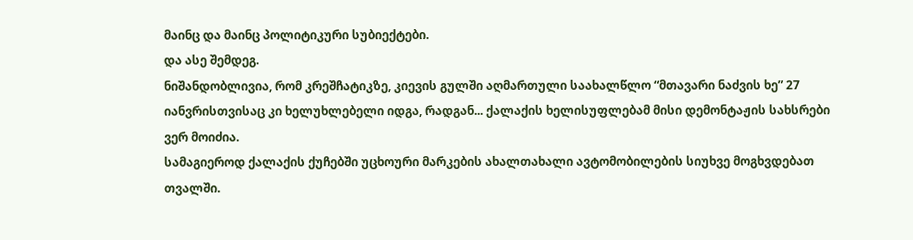მაინც და მაინც პოლიტიკური სუბიექტები.
და ასე შემდეგ.
ნიშანდობლივია, რომ კრეშჩატიკზე, კიევის გულში აღმართული საახალწლო “მთავარი ნაძვის ხე” 27 იანვრისთვისაც კი ხელუხლებელი იდგა, რადგან... ქალაქის ხელისუფლებამ მისი დემონტაჟის სახსრები ვერ მოიძია.
სამაგიეროდ ქალაქის ქუჩებში უცხოური მარკების ახალთახალი ავტომობილების სიუხვე მოგხვდებათ თვალში.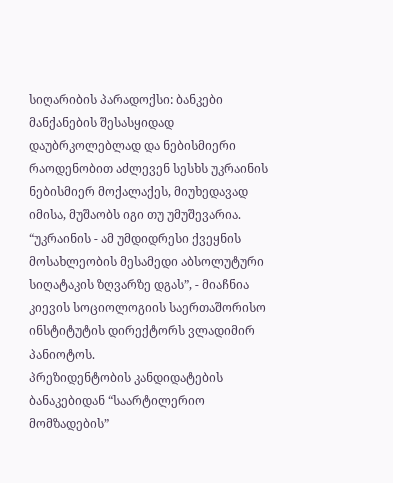სიღარიბის პარადოქსი: ბანკები მანქანების შესასყიდად დაუბრკოლებლად და ნებისმიერი რაოდენობით აძლევენ სესხს უკრაინის ნებისმიერ მოქალაქეს, მიუხედავად იმისა, მუშაობს იგი თუ უმუშევარია.
“უკრაინის - ამ უმდიდრესი ქვეყნის მოსახლეობის მესამედი აბსოლუტური სიღატაკის ზღვარზე დგას”, - მიაჩნია კიევის სოციოლოგიის საერთაშორისო ინსტიტუტის დირექტორს ვლადიმირ პანიოტოს.
პრეზიდენტობის კანდიდატების ბანაკებიდან “საარტილერიო მომზადების”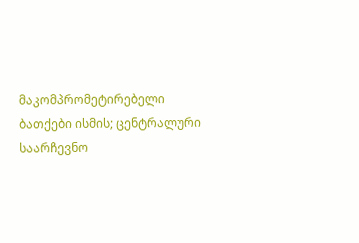მაკომპრომეტირებელი ბათქები ისმის; ცენტრალური საარჩევნო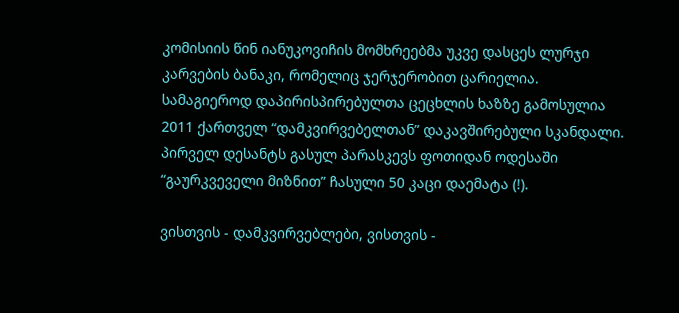კომისიის წინ იანუკოვიჩის მომხრეებმა უკვე დასცეს ლურჯი კარვების ბანაკი, რომელიც ჯერჯერობით ცარიელია.
სამაგიეროდ დაპირისპირებულთა ცეცხლის ხაზზე გამოსულია 2011 ქართველ “დამკვირვებელთან” დაკავშირებული სკანდალი. პირველ დესანტს გასულ პარასკევს ფოთიდან ოდესაში “გაურკვეველი მიზნით” ჩასული 50 კაცი დაემატა (!).

ვისთვის - დამკვირვებლები, ვისთვის -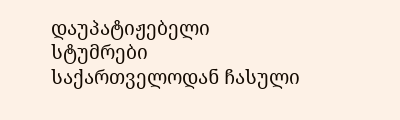დაუპატიჟებელი სტუმრები
საქართველოდან ჩასული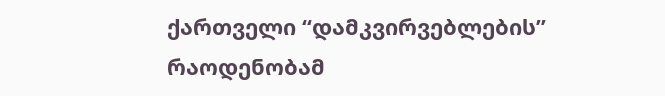ქართველი “დამკვირვებლების” რაოდენობამ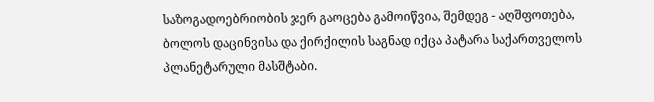საზოგადოებრიობის ჯერ გაოცება გამოიწვია, შემდეგ - აღშფოთება, ბოლოს დაცინვისა და ქირქილის საგნად იქცა პატარა საქართველოს პლანეტარული მასშტაბი.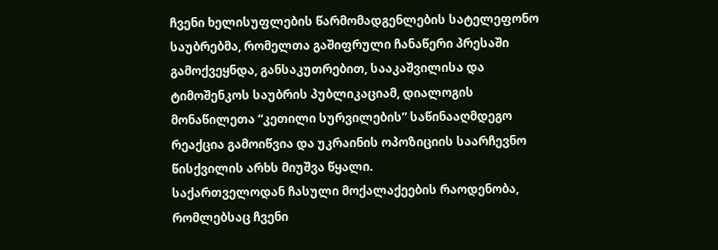ჩვენი ხელისუფლების წარმომადგენლების სატელეფონო საუბრებმა, რომელთა გაშიფრული ჩანაწერი პრესაში გამოქვეყნდა, განსაკუთრებით, სააკაშვილისა და ტიმოშენკოს საუბრის პუბლიკაციამ, დიალოგის მონაწილეთა “კეთილი სურვილების” საწინააღმდეგო რეაქცია გამოიწვია და უკრაინის ოპოზიციის საარჩევნო წისქვილის არხს მიუშვა წყალი.
საქართველოდან ჩასული მოქალაქეების რაოდენობა, რომლებსაც ჩვენი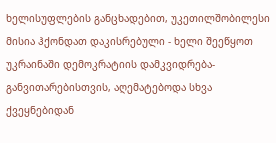ხელისუფლების განცხადებით, უკეთილშობილესი მისია ჰქონდათ დაკისრებული - ხელი შეეწყოთ უკრაინაში დემოკრატიის დამკვიდრება-განვითარებისთვის, აღემატებოდა სხვა ქვეყნებიდან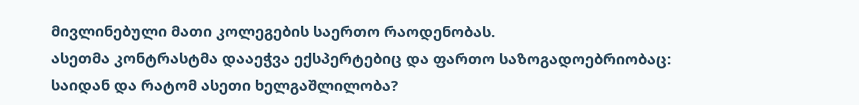მივლინებული მათი კოლეგების საერთო რაოდენობას.
ასეთმა კონტრასტმა დააეჭვა ექსპერტებიც და ფართო საზოგადოებრიობაც: საიდან და რატომ ასეთი ხელგაშლილობა?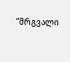“მრგვალი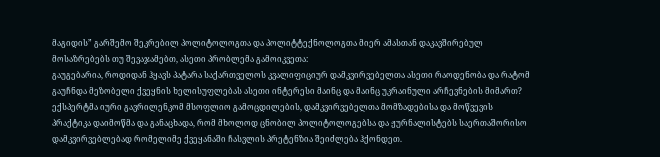მაგიდის” გარშემო შეკრებილ პოლიტოლოგთა და პოლიტტექნოლოგთა მიერ ამასთან დაკავშირებულ მოსაზრებებს თუ შევაჯამებთ, ასეთი პრობლემა გამოიკვეთა:
გაუგებარია, როდიდან ჰყავს პატარა საქართველოს კვალიფიციურ დამკვირვებელთა ასეთი რაოდენობა და რატომ გაუჩნდა მეზობელი ქვეყნის ხელისუფლებას ასეთი ინტერესი მაინც და მაინც უკრაინული არჩევნების მიმართ?
ექსპერტმა იური გავრილენკომ მსოფლიო გამოცდილების, დამკვირვებელთა მომზადებისა და მოწვევის პრაქტიკა დაიმოწმა და განაცხადა, რომ მხოლოდ ცნობილ პოლიტოლოგებსა და ჟურნალისტებს საერთაშორისო დამკვირვებლებად რომელიმე ქვეყანაში ჩასვლის პრეტენზია შეიძლება ჰქონდეთ.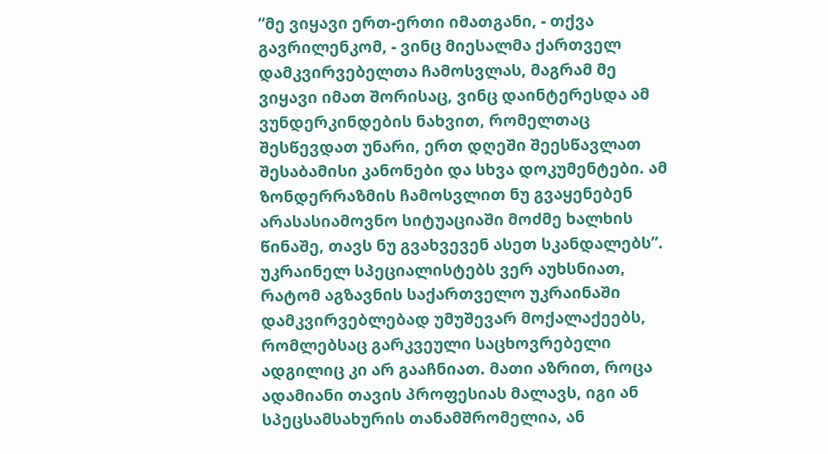“მე ვიყავი ერთ-ერთი იმათგანი, - თქვა გავრილენკომ, - ვინც მიესალმა ქართველ დამკვირვებელთა ჩამოსვლას, მაგრამ მე ვიყავი იმათ შორისაც, ვინც დაინტერესდა ამ ვუნდერკინდების ნახვით, რომელთაც შესწევდათ უნარი, ერთ დღეში შეესწავლათ  შესაბამისი კანონები და სხვა დოკუმენტები. ამ ზონდერრაზმის ჩამოსვლით ნუ გვაყენებენ არასასიამოვნო სიტუაციაში მოძმე ხალხის წინაშე, თავს ნუ გვახვევენ ასეთ სკანდალებს”.
უკრაინელ სპეციალისტებს ვერ აუხსნიათ, რატომ აგზავნის საქართველო უკრაინაში დამკვირვებლებად უმუშევარ მოქალაქეებს, რომლებსაც გარკვეული საცხოვრებელი ადგილიც კი არ გააჩნიათ. მათი აზრით, როცა ადამიანი თავის პროფესიას მალავს, იგი ან სპეცსამსახურის თანამშრომელია, ან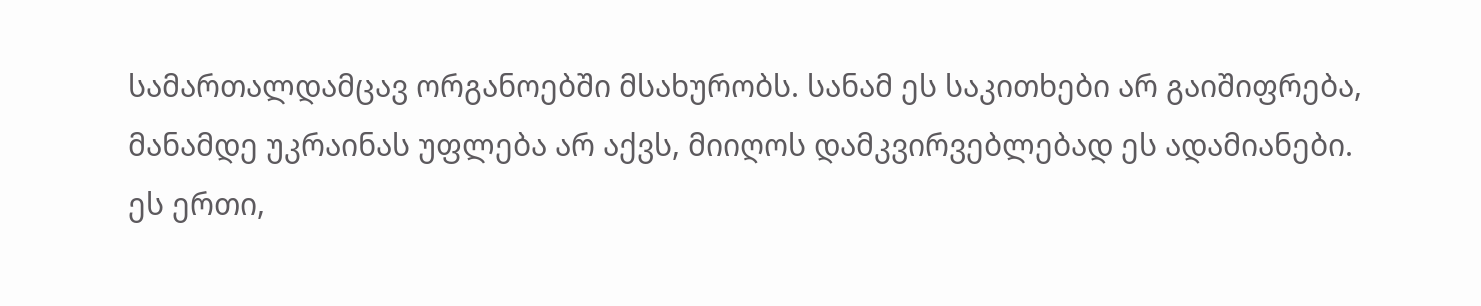სამართალდამცავ ორგანოებში მსახურობს. სანამ ეს საკითხები არ გაიშიფრება, მანამდე უკრაინას უფლება არ აქვს, მიიღოს დამკვირვებლებად ეს ადამიანები.
ეს ერთი,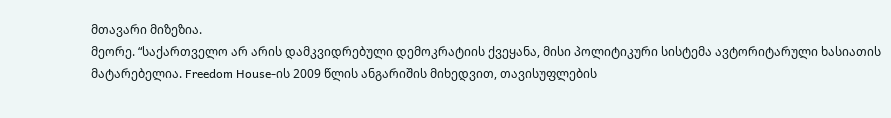მთავარი მიზეზია.
მეორე. “საქართველო არ არის დამკვიდრებული დემოკრატიის ქვეყანა, მისი პოლიტიკური სისტემა ავტორიტარული ხასიათის მატარებელია. Freedom House-ის 2009 წლის ანგარიშის მიხედვით, თავისუფლების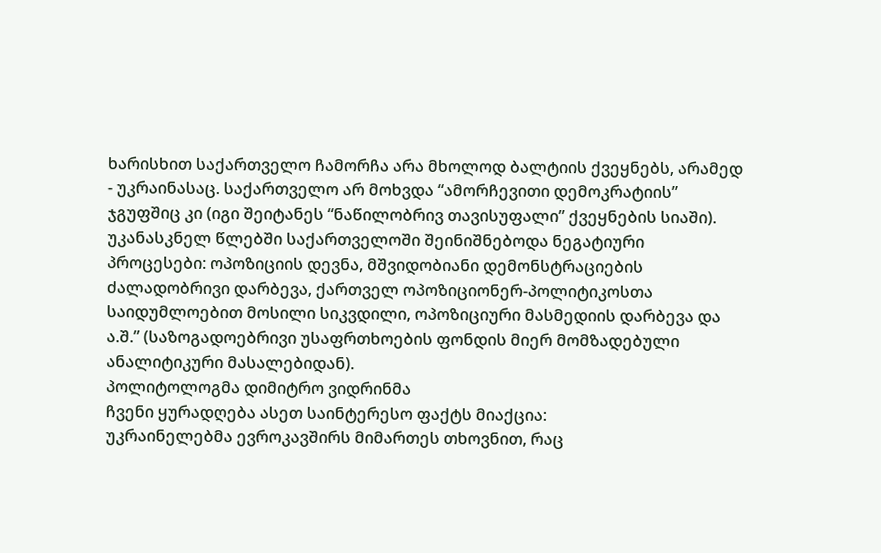ხარისხით საქართველო ჩამორჩა არა მხოლოდ ბალტიის ქვეყნებს, არამედ - უკრაინასაც. საქართველო არ მოხვდა “ამორჩევითი დემოკრატიის” ჯგუფშიც კი (იგი შეიტანეს “ნაწილობრივ თავისუფალი” ქვეყნების სიაში). უკანასკნელ წლებში საქართველოში შეინიშნებოდა ნეგატიური პროცესები: ოპოზიციის დევნა, მშვიდობიანი დემონსტრაციების ძალადობრივი დარბევა, ქართველ ოპოზიციონერ-პოლიტიკოსთა საიდუმლოებით მოსილი სიკვდილი, ოპოზიციური მასმედიის დარბევა და ა.შ.” (საზოგადოებრივი უსაფრთხოების ფონდის მიერ მომზადებული ანალიტიკური მასალებიდან).
პოლიტოლოგმა დიმიტრო ვიდრინმა
ჩვენი ყურადღება ასეთ საინტერესო ფაქტს მიაქცია:
უკრაინელებმა ევროკავშირს მიმართეს თხოვნით, რაც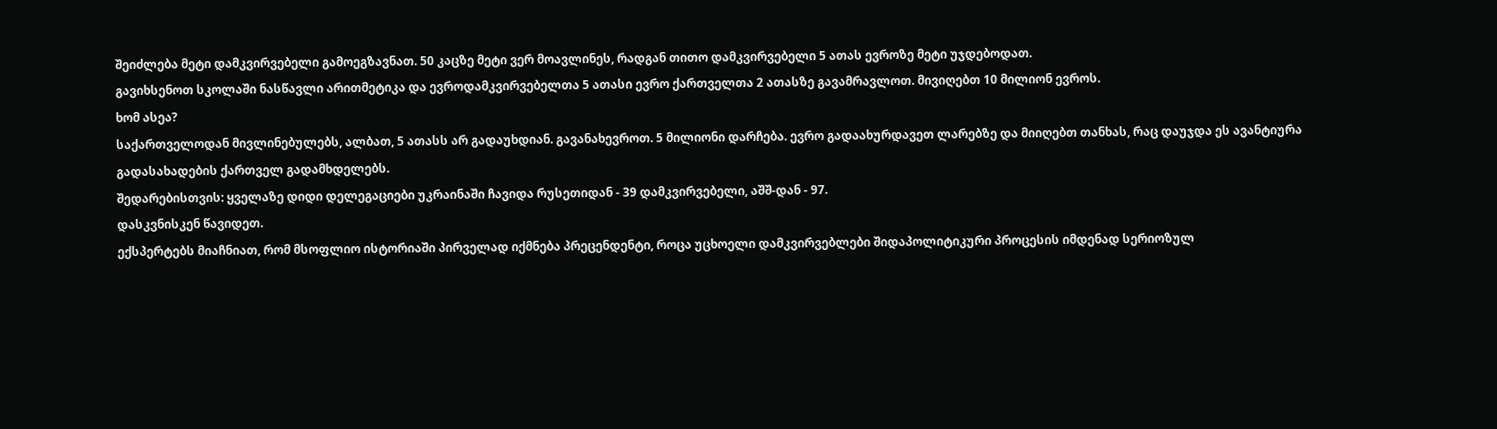შეიძლება მეტი დამკვირვებელი გამოეგზავნათ. 50 კაცზე მეტი ვერ მოავლინეს, რადგან თითო დამკვირვებელი 5 ათას ევროზე მეტი უჯდებოდათ.
გავიხსენოთ სკოლაში ნასწავლი არითმეტიკა და ევროდამკვირვებელთა 5 ათასი ევრო ქართველთა 2 ათასზე გავამრავლოთ. მივიღებთ 10 მილიონ ევროს.
ხომ ასეა?
საქართველოდან მივლინებულებს, ალბათ, 5 ათასს არ გადაუხდიან. გავანახევროთ. 5 მილიონი დარჩება. ევრო გადაახურდავეთ ლარებზე და მიიღებთ თანხას, რაც დაუჯდა ეს ავანტიურა გადასახადების ქართველ გადამხდელებს.
შედარებისთვის: ყველაზე დიდი დელეგაციები უკრაინაში ჩავიდა რუსეთიდან - 39 დამკვირვებელი, აშშ-დან - 97.
დასკვნისკენ წავიდეთ.
ექსპერტებს მიაჩნიათ, რომ მსოფლიო ისტორიაში პირველად იქმნება პრეცენდენტი, როცა უცხოელი დამკვირვებლები შიდაპოლიტიკური პროცესის იმდენად სერიოზულ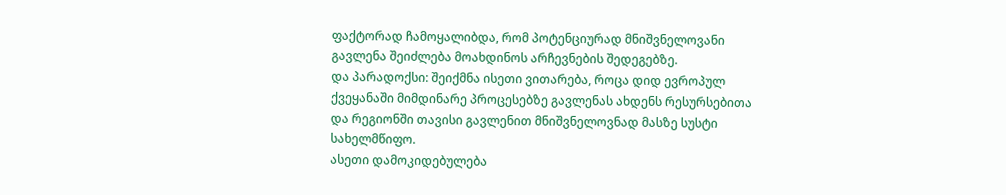ფაქტორად ჩამოყალიბდა, რომ პოტენციურად მნიშვნელოვანი გავლენა შეიძლება მოახდინოს არჩევნების შედეგებზე.
და პარადოქსი: შეიქმნა ისეთი ვითარება, როცა დიდ ევროპულ ქვეყანაში მიმდინარე პროცესებზე გავლენას ახდენს რესურსებითა და რეგიონში თავისი გავლენით მნიშვნელოვნად მასზე სუსტი სახელმწიფო.
ასეთი დამოკიდებულება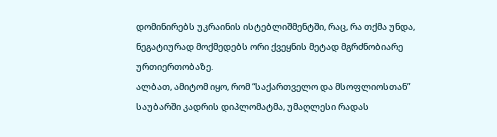დომინირებს უკრაინის ისტებლიშმენტში, რაც, რა თქმა უნდა, ნეგატიურად მოქმედებს ორი ქვეყნის მეტად მგრძნობიარე ურთიერთობაზე.
ალბათ, ამიტომ იყო, რომ “საქართველო და მსოფლიოსთან” საუბარში კადრის დიპლომატმა, უმაღლესი რადას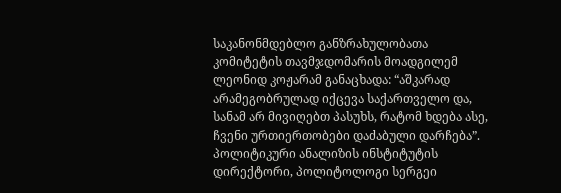საკანონმდებლო განზრახულობათა კომიტეტის თავმჯდომარის მოადგილემ ლეონიდ კოჟარამ განაცხადა: “აშკარად არამეგობრულად იქცევა საქართველო და, სანამ არ მივიღებთ პასუხს, რატომ ხდება ასე, ჩვენი ურთიერთობები დაძაბული დარჩება”.
პოლიტიკური ანალიზის ინსტიტუტის დირექტორი, პოლიტოლოგი სერგეი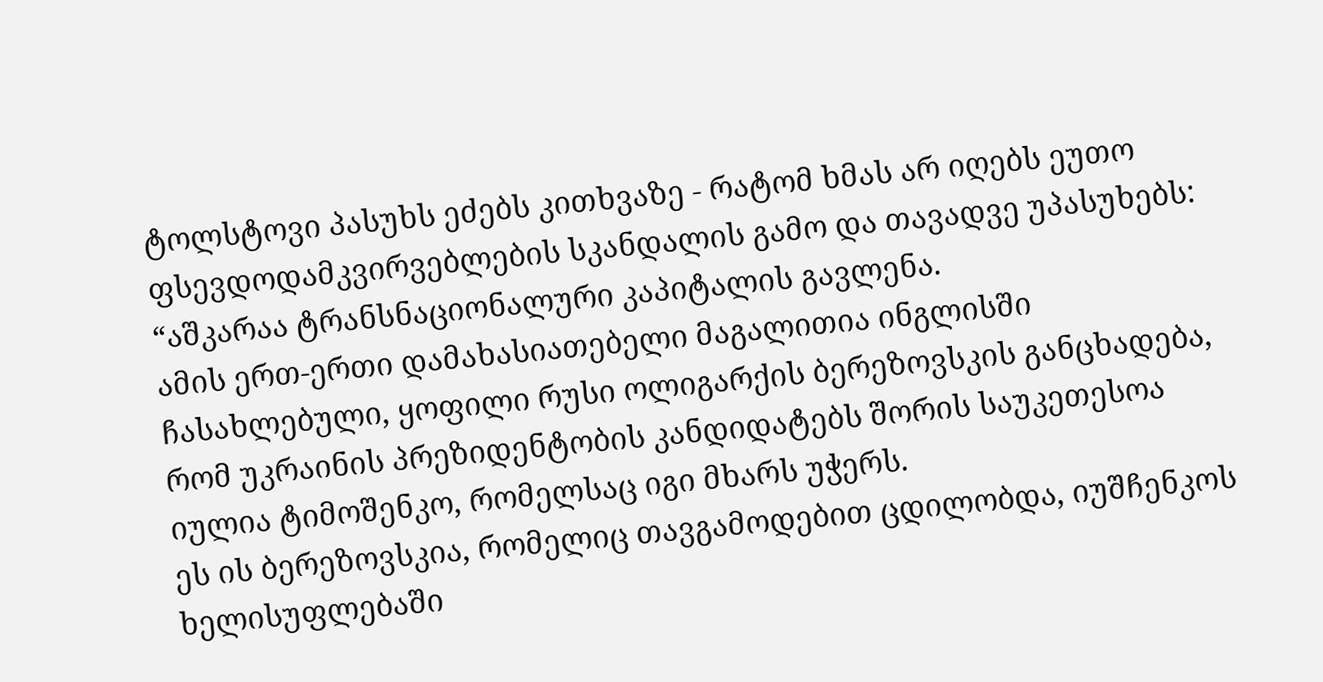ტოლსტოვი პასუხს ეძებს კითხვაზე - რატომ ხმას არ იღებს ეუთო ფსევდოდამკვირვებლების სკანდალის გამო და თავადვე უპასუხებს:
“აშკარაა ტრანსნაციონალური კაპიტალის გავლენა.
ამის ერთ-ერთი დამახასიათებელი მაგალითია ინგლისში ჩასახლებული, ყოფილი რუსი ოლიგარქის ბერეზოვსკის განცხადება, რომ უკრაინის პრეზიდენტობის კანდიდატებს შორის საუკეთესოა იულია ტიმოშენკო, რომელსაც იგი მხარს უჭერს.
ეს ის ბერეზოვსკია, რომელიც თავგამოდებით ცდილობდა, იუშჩენკოს ხელისუფლებაში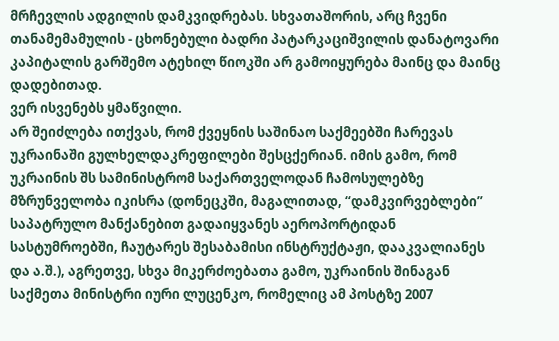მრჩევლის ადგილის დამკვიდრებას. სხვათაშორის, არც ჩვენი თანამემამულის - ცხონებული ბადრი პატარკაციშვილის დანატოვარი კაპიტალის გარშემო ატეხილ წიოკში არ გამოიყურება მაინც და მაინც დადებითად.
ვერ ისვენებს ყმაწვილი.
არ შეიძლება ითქვას, რომ ქვეყნის საშინაო საქმეებში ჩარევას უკრაინაში გულხელდაკრეფილები შესცქერიან. იმის გამო, რომ უკრაინის შს სამინისტრომ საქართველოდან ჩამოსულებზე მზრუნველობა იკისრა (დონეცკში, მაგალითად, “დამკვირვებლები” საპატრულო მანქანებით გადაიყვანეს აეროპორტიდან სასტუმროებში, ჩაუტარეს შესაბამისი ინსტრუქტაჟი, დააკვალიანეს და ა.შ.), აგრეთვე, სხვა მიკერძოებათა გამო, უკრაინის შინაგან საქმეთა მინისტრი იური ლუცენკო, რომელიც ამ პოსტზე 2007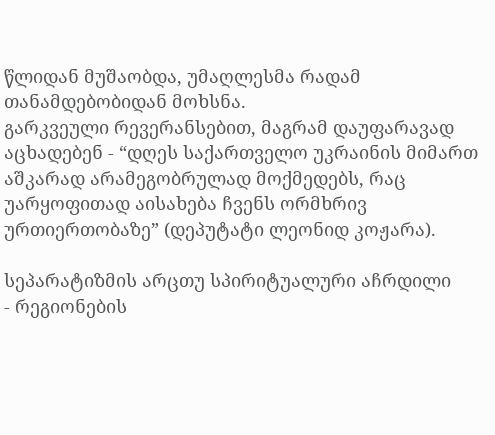წლიდან მუშაობდა, უმაღლესმა რადამ თანამდებობიდან მოხსნა.
გარკვეული რევერანსებით, მაგრამ დაუფარავად აცხადებენ - “დღეს საქართველო უკრაინის მიმართ აშკარად არამეგობრულად მოქმედებს, რაც უარყოფითად აისახება ჩვენს ორმხრივ ურთიერთობაზე” (დეპუტატი ლეონიდ კოჟარა).

სეპარატიზმის არცთუ სპირიტუალური აჩრდილი
- რეგიონების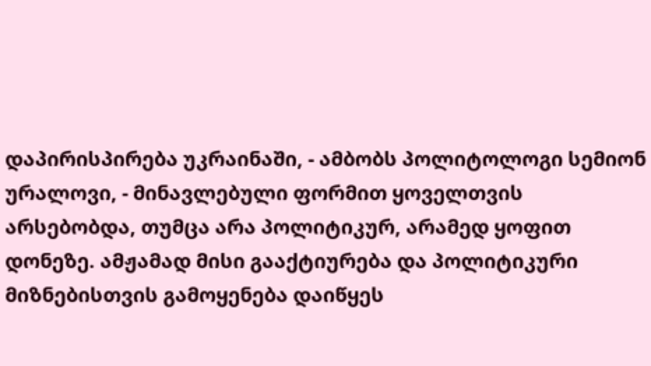დაპირისპირება უკრაინაში, - ამბობს პოლიტოლოგი სემიონ ურალოვი, - მინავლებული ფორმით ყოველთვის არსებობდა, თუმცა არა პოლიტიკურ, არამედ ყოფით დონეზე. ამჟამად მისი გააქტიურება და პოლიტიკური მიზნებისთვის გამოყენება დაიწყეს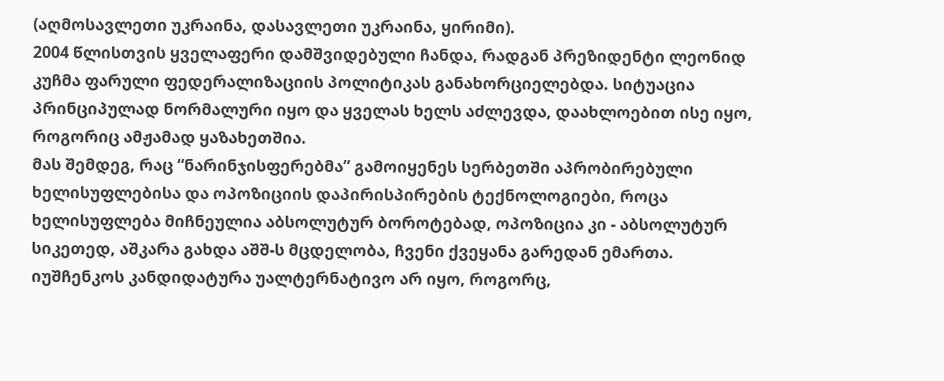(აღმოსავლეთი უკრაინა, დასავლეთი უკრაინა, ყირიმი).
2004 წლისთვის ყველაფერი დამშვიდებული ჩანდა, რადგან პრეზიდენტი ლეონიდ კუჩმა ფარული ფედერალიზაციის პოლიტიკას განახორციელებდა. სიტუაცია პრინციპულად ნორმალური იყო და ყველას ხელს აძლევდა, დაახლოებით ისე იყო, როგორიც ამჟამად ყაზახეთშია.
მას შემდეგ, რაც “ნარინჯისფერებმა” გამოიყენეს სერბეთში აპრობირებული ხელისუფლებისა და ოპოზიციის დაპირისპირების ტექნოლოგიები, როცა ხელისუფლება მიჩნეულია აბსოლუტურ ბოროტებად, ოპოზიცია კი - აბსოლუტურ სიკეთედ, აშკარა გახდა აშშ-ს მცდელობა, ჩვენი ქვეყანა გარედან ემართა.
იუშჩენკოს კანდიდატურა უალტერნატივო არ იყო, როგორც,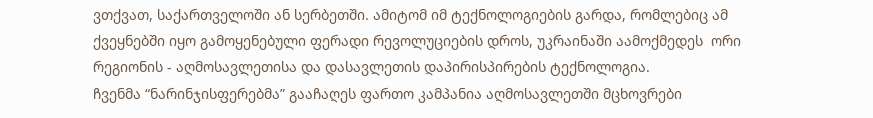ვთქვათ, საქართველოში ან სერბეთში. ამიტომ იმ ტექნოლოგიების გარდა, რომლებიც ამ ქვეყნებში იყო გამოყენებული ფერადი რევოლუციების დროს, უკრაინაში აამოქმედეს  ორი რეგიონის - აღმოსავლეთისა და დასავლეთის დაპირისპირების ტექნოლოგია.
ჩვენმა “ნარინჯისფერებმა” გააჩაღეს ფართო კამპანია აღმოსავლეთში მცხოვრები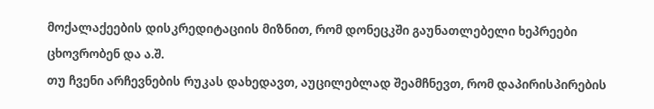მოქალაქეების დისკრედიტაციის მიზნით, რომ დონეცკში გაუნათლებელი ხეპრეები ცხოვრობენ და ა.შ.
თუ ჩვენი არჩევნების რუკას დახედავთ, აუცილებლად შეამჩნევთ, რომ დაპირისპირების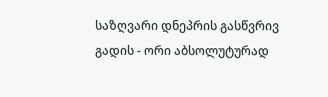საზღვარი დნეპრის გასწვრივ გადის - ორი აბსოლუტურად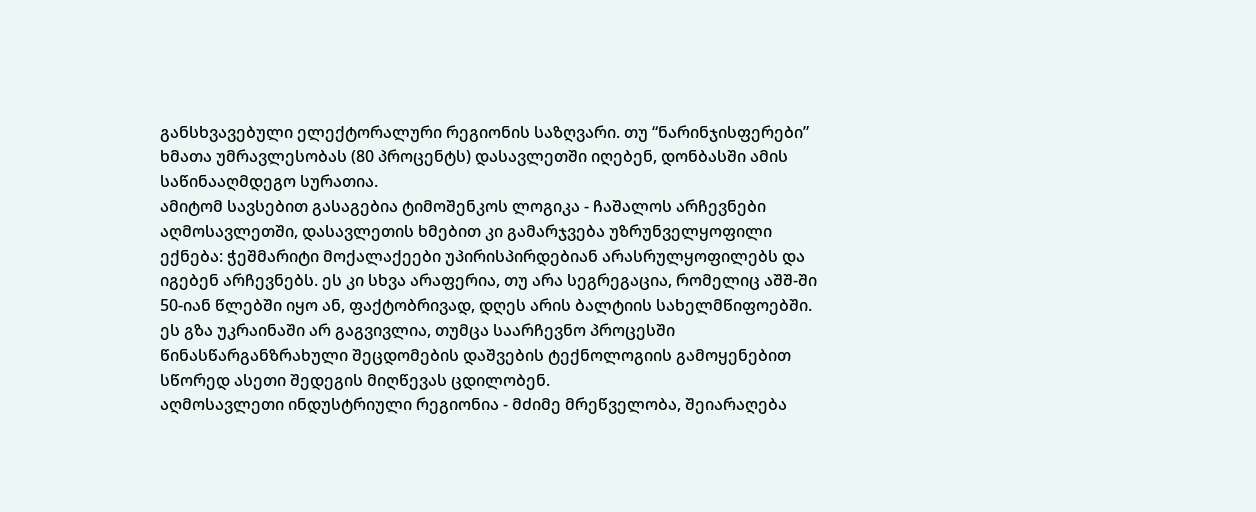განსხვავებული ელექტორალური რეგიონის საზღვარი. თუ “ნარინჯისფერები” ხმათა უმრავლესობას (80 პროცენტს) დასავლეთში იღებენ, დონბასში ამის საწინააღმდეგო სურათია.
ამიტომ სავსებით გასაგებია ტიმოშენკოს ლოგიკა - ჩაშალოს არჩევნები აღმოსავლეთში, დასავლეთის ხმებით კი გამარჯვება უზრუნველყოფილი ექნება: ჭეშმარიტი მოქალაქეები უპირისპირდებიან არასრულყოფილებს და იგებენ არჩევნებს. ეს კი სხვა არაფერია, თუ არა სეგრეგაცია, რომელიც აშშ-ში 50-იან წლებში იყო ან, ფაქტობრივად, დღეს არის ბალტიის სახელმწიფოებში.
ეს გზა უკრაინაში არ გაგვივლია, თუმცა საარჩევნო პროცესში წინასწარგანზრახული შეცდომების დაშვების ტექნოლოგიის გამოყენებით სწორედ ასეთი შედეგის მიღწევას ცდილობენ.
აღმოსავლეთი ინდუსტრიული რეგიონია - მძიმე მრეწველობა, შეიარაღება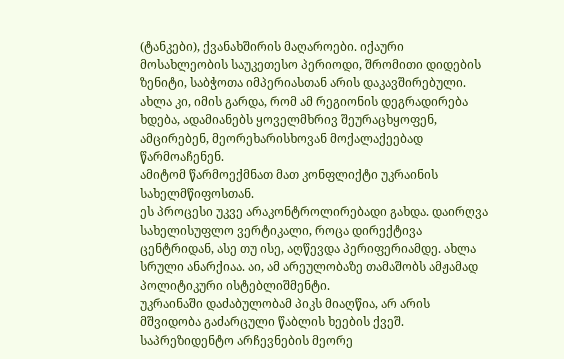(ტანკები), ქვანახშირის მაღაროები. იქაური მოსახლეობის საუკეთესო პერიოდი, შრომითი დიდების ზენიტი, საბჭოთა იმპერიასთან არის დაკავშირებული. ახლა კი, იმის გარდა, რომ ამ რეგიონის დეგრადირება ხდება, ადამიანებს ყოველმხრივ შეურაცხყოფენ, ამცირებენ, მეორეხარისხოვან მოქალაქეებად წარმოაჩენენ.
ამიტომ წარმოექმნათ მათ კონფლიქტი უკრაინის სახელმწიფოსთან.
ეს პროცესი უკვე არაკონტროლირებადი გახდა. დაირღვა სახელისუფლო ვერტიკალი, როცა დირექტივა ცენტრიდან, ასე თუ ისე, აღწევდა პერიფერიამდე. ახლა სრული ანარქიაა. აი, ამ არეულობაზე თამაშობს ამჟამად პოლიტიკური ისტებლიშმენტი.
უკრაინაში დაძაბულობამ პიკს მიაღწია, არ არის მშვიდობა გაძარცული წაბლის ხეების ქვეშ. საპრეზიდენტო არჩევნების მეორე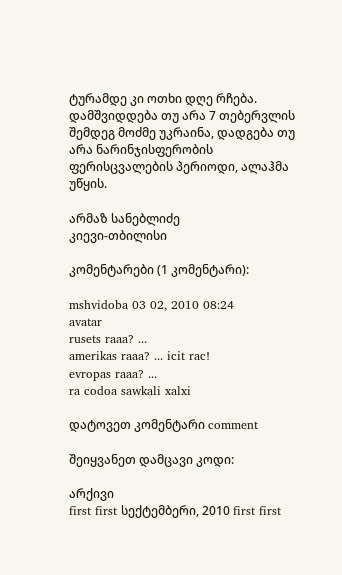ტურამდე კი ოთხი დღე რჩება.
დამშვიდდება თუ არა 7 თებერვლის შემდეგ მოძმე უკრაინა, დადგება თუ არა ნარინჯისფერობის ფერისცვალების პერიოდი, ალაჰმა უწყის.

არმაზ სანებლიძე
კიევი-თბილისი

კომენტარები (1 კომენტარი):

mshvidoba 03 02, 2010 08:24
avatar
rusets raaa? ...
amerikas raaa? ... icit rac!
evropas raaa? ...
ra codoa sawkali xalxi

დატოვეთ კომენტარი comment

შეიყვანეთ დამცავი კოდი:

არქივი
first first სექტემბერი, 2010 first first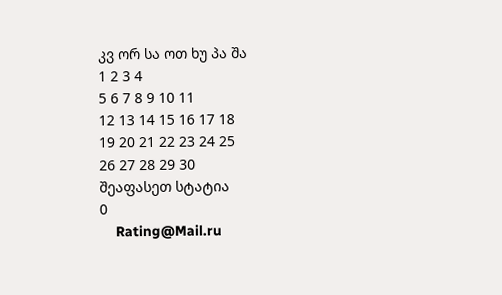კვ ორ სა ოთ ხუ პა შა
1 2 3 4
5 6 7 8 9 10 11
12 13 14 15 16 17 18
19 20 21 22 23 24 25
26 27 28 29 30
შეაფასეთ სტატია
0
    Rating@Mail.ru